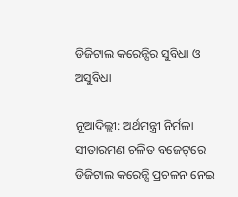ଡିଜିଟାଲ କରେନ୍ସିର ସୁବିଧା ଓ ଅସୁବିଧା

ନୂଆଦିଲ୍ଲୀ: ଅର୍ଥମନ୍ତ୍ରୀ ନିର୍ମଳା ସୀତାରମଣ ଚଳିତ ବଜେଟ୍‌ରେ ଡିଜିଟାଲ କରେନ୍ସି ପ୍ରଚଳନ ନେଇ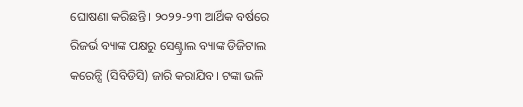ଘୋଷଣା କରିଛନ୍ତି। ୨୦୨୨-୨୩ ଆର୍ଥିକ ବର୍ଷରେ ରିଜର୍ଭ ବ୍ୟାଙ୍କ ପକ୍ଷରୁ ସେଣ୍ଟ୍ରାଲ ବ୍ୟାଙ୍କ ଡିଜିଟାଲ କରେନ୍ସି (ସିବିଡିସି) ଜାରି କରାଯିବ। ଟଙ୍କା ଭଳି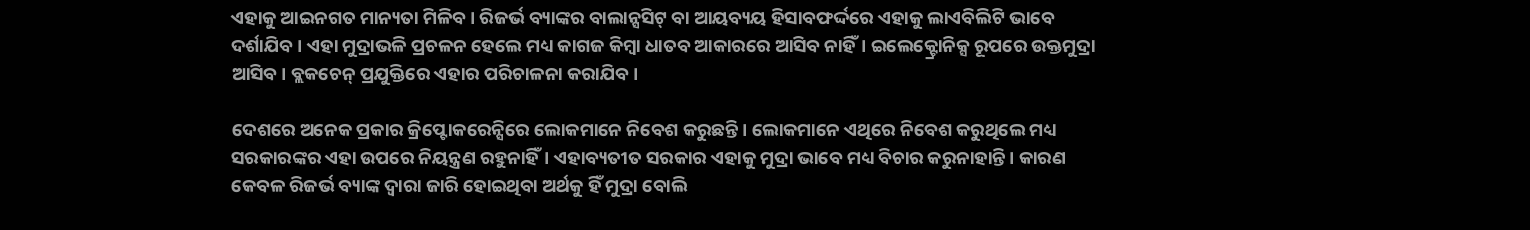ଏହାକୁ ଆଇନଗତ ମାନ୍ୟତା ମିଳିବ। ରିଜର୍ଭ ବ୍ୟାଙ୍କର ବାଲାନ୍ସସିଟ୍ ବା ଆୟବ୍ୟୟ ହିସାବଫର୍ଦ୍ଦରେ ଏହାକୁ ଲାଏବିଲିଟି ଭାବେ ଦର୍ଶାଯିବ। ଏହା ମୁଦ୍ରାଭଳି ପ୍ରଚଳନ ହେଲେ ମଧ୍ୟ କାଗଜ କିମ୍ବା ଧାତବ ଆକାରରେ ଆସିବ ନାହିଁ। ଇଲେକ୍ଟ୍ରୋନିକ୍ସ ରୂପରେ ଉକ୍ତମୁଦ୍ରା ଆସିବ। ବ୍ଲକଚେନ୍ ପ୍ରଯୁକ୍ତିରେ ଏହାର ପରିଚାଳନା କରାଯିବ।

ଦେଶରେ ଅନେକ ପ୍ରକାର କ୍ରିପ୍ଟୋକରେନ୍ସିରେ ଲୋକମାନେ ନିବେଶ କରୁଛନ୍ତି। ଲୋକମାନେ ଏଥିରେ ନିବେଶ କରୁଥିଲେ ମଧ୍ୟ ସରକାରଙ୍କର ଏହା ଉପରେ ନିୟନ୍ତ୍ରଣ ରହୁନାହିଁ। ଏହାବ୍ୟତୀତ ସରକାର ଏହାକୁ ମୁଦ୍ରା ଭାବେ ମଧ୍ୟ ବିଚାର କରୁନାହାନ୍ତି। କାରଣ କେବଳ ରିଜର୍ଭ ବ୍ୟାଙ୍କ ଦ୍ବାରା ଜାରି ହୋଇଥିବା ଅର୍ଥକୁ ହିଁ ମୁଦ୍ରା ବୋଲି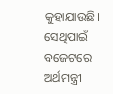କୁହାଯାଉଛି। ସେଥିପାଇଁ ବଜେଟରେ ଅର୍ଥମନ୍ତ୍ରୀ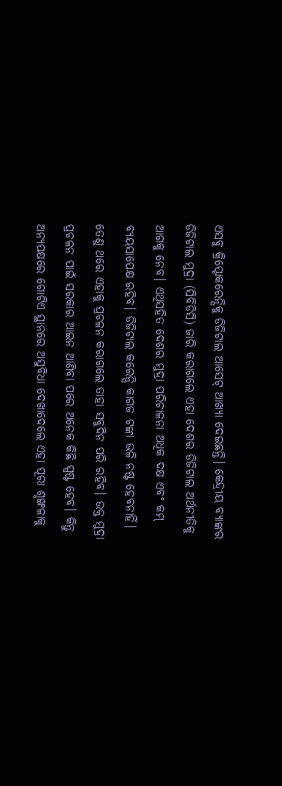ଏସବୁ କ୍ରିପ୍ଟୋକରେନ୍ସିକୁ ଡିଜିଟାଲ ଆସେଟ୍ ଆଖ୍ୟା ଦେଇଛନ୍ତି। କେନ୍ଦ୍ରୀୟ ବ୍ୟାଙ୍କର ଡିଜିଟାଲ ମୁଦ୍ରା (ସିବିଡିସି) ଜାରି କରାଗଲେ ଏହା ଦେଶର ଡିଜିଟାଲ ଅର୍ଥନୀତିକୁ ଆଗକୁ ନେବ। ଏଥିସହିତ ଦେଶର ମୁଦ୍ରା ପରିଚାଳନା ଅଧିକ ଦକ୍ଷ ଏବଂ କମ୍ ବ୍ୟୟସାପେକ୍ଷ ରହିବ। ଡିଜିଟାଲ କରେନ୍ସି କାଗଜ ଟଙ୍କା ଭଳି ନଷ୍ଟ ହେବନାହିଁ। ତେଣୁ ଥରେ ଏହାକୁ ପ୍ରଚଳନ କରାଗଲେ ତାହା ସବୁଦିନ ପରି ରହିବ। ଉକ୍ତ ମୁଦ୍ରା ପ୍ରଚଳନ ପାଇଁ ସରକାର ଆଇନ ଆଣିବା ପରେ ଅନେକ କିଛି ସ୍ପଷ୍ଟ ହେବ। କିନ୍ତୁ ଅନ୍ୟପକ୍ଷରେ ଗୋଟିଏ ସ୍ଥାନରେ ଅସୁବିଧା ଦେଖାଦେଲେ ଏହା ପୂରା ଶୃଙ୍ଖଳାକୁ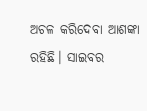ଅଚଳ କରିଦେବା ଆଶଙ୍କା ରହିଛି। ସାଇବର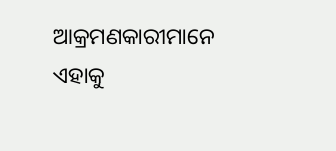ଆକ୍ରମଣକାରୀମାନେ ଏହାକୁ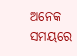ଅନେକ ସମୟରେ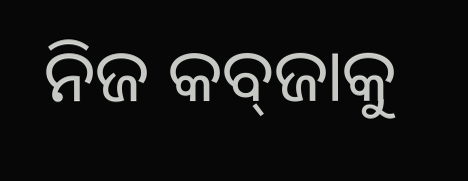ନିଜ କବ୍‌ଜାକୁ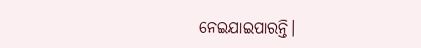ନେଇଯାଇପାରନ୍ତି।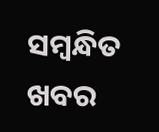ସମ୍ବନ୍ଧିତ ଖବର